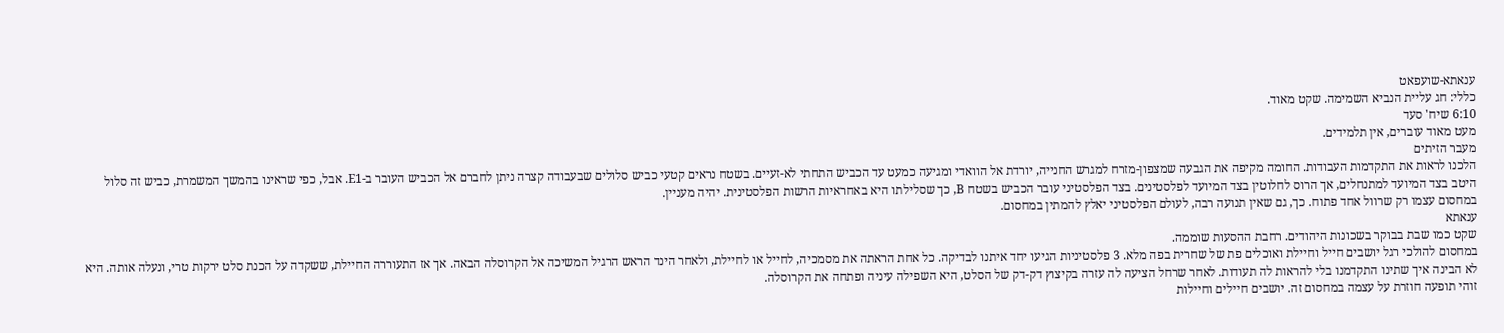ענאתא-שועפאט
כללי: חג עליית הנביא השמימה. שקט מאוד.
6:10 שיח' סעד
מעט מאוד עוברים, אין תלמידים.
מעבר הזיתים
הלכנו לראות את התקדמות העבודות. החומה מקיפה את הגבעה שמצפון-מזרח למגרש החנייה, יורדת אל הוואדי ומגיעה כמעט עד הכביש התחתי לא-זעיים. בשטח נראים קטעי כביש סלולים שבעבודה קצרה ניתן לחברם אל הכביש העובר ב-E1. אבל, כפי שראינו בהמשך המשמרת, כביש זה סלול היטב בצד המיועד למתנחלים, אך הרוס לחלוטין בצד המיועד לפלסטינים. בצד הפלסטיני עובר הכביש בשטח B, כך שסלילתו היא באחראיות הרשות הפלסטינית. יהיה מעניין.
במחסום עצמו רק שרוול אחד פתוח. כך, גם שאין תנועה רבה, לעולם הפלסטיני יאלץ להמתין במחסום.
ענאתא
שקט כמו שבת בבוקר בשכונות היהודים. רחבת ההסעות שוממה.
במחסום להולכי רגל יושבים חייל וחיילת ואוכלים פת של שחרית בפה מלא. 3 פלסטיניות הגיעו יחד איתנו לבדיקה. כל אחת הראתה את מסמכיה, לחייל או לחיילת, ולאחר הינד הראש הרגיל המשיכה אל הקרוסלה הבאה. אך אז התעוררה החיילת, ששקדה על הכנת סלט ירקות טרי, ונעלה אותה. היא לא הבינה איך שתינו התקדמנו בלי להראות לה תעודות. לאחר שרחל הציעה לה עזרה בקיצוץ דק-דק של הסלט, היא השפילה עיניה ופתחה את הקרוסלה.
זוהי תופעה חוזרת על עצמה במחסום זה. יושבים חיילים וחיילות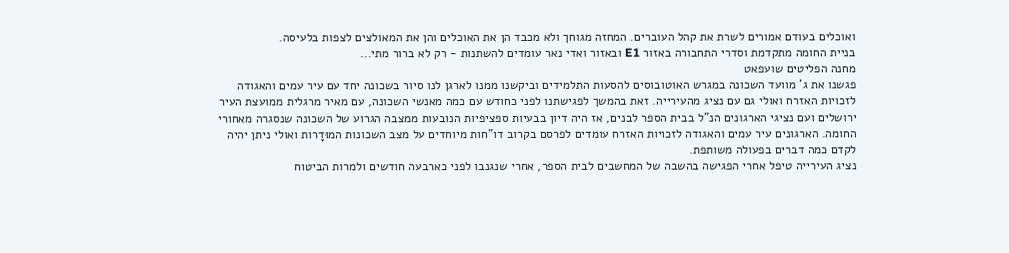ואוכלים בעודם אמורים לשרת את קהל העוברים. המחזה מגוחך ולא מכבד הן את האוכלים והן את המאולצים לצפות בלעיסה.
בניית החומה מתקדמת וסדרי התחבורה באזור E1 ובאזור ואדי נאר עומדים להשתנות - רק לא ברור מתי...
מחנה הפליטים שועפאט
פגשנו את ג' מוועד השכונה במגרש האוטובוסים להסעות התלמידים וביקשנו ממנו לארגן לנו סיור בשכונה יחד עם עיר עמים והאגודה לזכויות האזרח ואולי גם עם נציג מהעירייה. זאת בהמשך לפגישתנו לפני כחודש עם כמה מאנשי השכונה, עם מאיר מרגלית ממועצת העיר ירושלים ועם נציגי הארגונים הנ"ל בבית הספר לבנים, אז היה דיון בבעיות ספציפיות הנובעות ממצבה הגרוע של השכונה שנסגרה מאחורי החומה. הארגונים עיר עמים והאגודה לזכויות האזרח עומדים לפרסם בקרוב דו"חות מיוחדים על מצב השכונות המוּדָרות ואולי ניתן יהיה לקדם כמה דברים בפעולה משותפת.
נציג העירייה טיפל אחרי הפגישה בהשבה של המחשבים לבית הספר, אחרי שנגנבו לפני כארבעה חודשים ולמרות הביטוח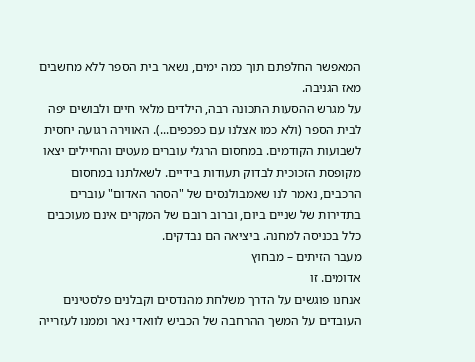המאפשר החלפתם תוך כמה ימים, נשאר בית הספר ללא מחשבים מאז הגניבה.
על מגרש ההסעות התכונה רבה, הילדים מלאי חיים ולבושים יפה לבית הספר (ולא כמו אצלנו עם כפכפים...). האווירה רגועה יחסית לשבועות הקודמים. במחסום הרגלי עוברים מעטים והחיילים יצאו מקופסת הזכוכית לבדוק תעודות בידיים. לשאלתנו במחסום הרכבים, נאמר לנו שאמבולנסים של "הסהר האדום" עוברים בתדירות של שניים ביום, וברוב רובם של המקרים אינם מעוכבים כלל בכניסה למחנה. ביציאה הם נבדקים.
מעבר הזיתים – מבחוץ
אדומים. זו
אנחנו פוגשים על הדרך משלחת מהנדסים וקבלנים פלסטינים העובדים על המשך ההרחבה של הכביש לוואדי נאר וממנו לעזרייה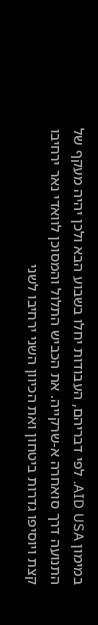במימון AID USA. לפי דבריהם, העבודות יחלו בשבוע הבא ולכן יהיה מעקף של התנועה דרך סואחרה א-שרקייה. את הכביש התלול והמסוכן לוואדי נאר ירחיבו קצת ויוסיפו גדרות ביטחון ואת הכיוון השני ירחיבו לשני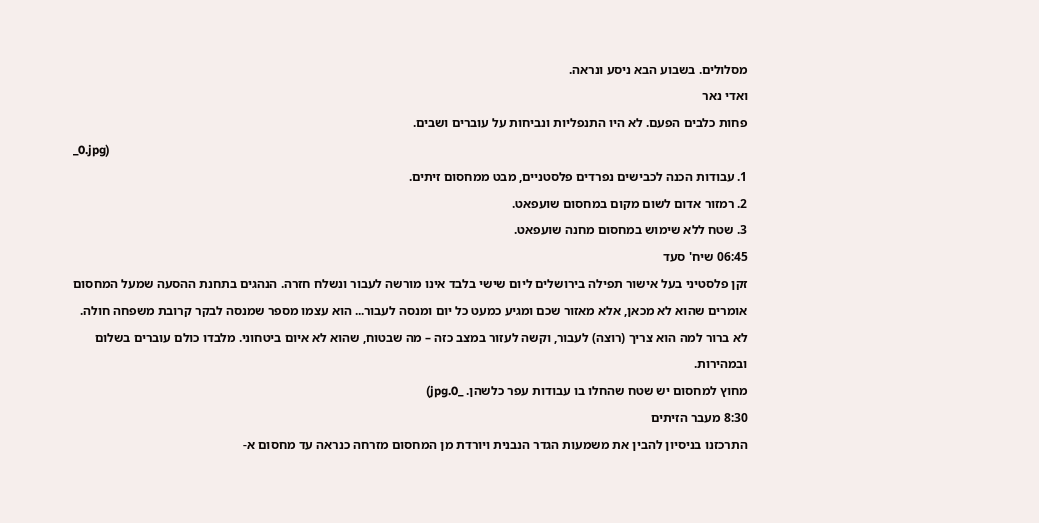מסלולים. בשבוע הבא ניסע ונראה.
ואדי נאר
פחות כלבים הפעם. לא היו התנפליות ונביחות על עוברים ושבים.
_0.jpg)
1. עבודות הכנה לכבישים נפרדים פלסטניים, מבט ממחסום זיתים.
2. רמזור אדום לשום מקום במחסום שועפאט.
3. שטח ללא שימוש במחסום מחנה שועפאט.
06:45 שיח' סעד
זקן פלסטיני בעל אישור תפילה בירושלים ליום שישי בלבד אינו מורשה לעבור ונשלח חזרה. הנהגים בתחנת ההסעה שמעל המחסום
אומרים שהוא לא מכאן, אלא מאזור שכם ומגיע כמעט כל יום ומנסה לעבור... הוא עצמו מספר שמנסה לבקר קרובת משפחה חולה.
לא ברור למה הוא צריך (רוצה) לעבור, וקשה לעזור במצב כזה – מה שבטוח, שהוא לא איום ביטחוני. מלבדו כולם עוברים בשלום ובמהירות.
מחוץ למחסום יש שטח שהחלו בו עבודות עפר כלשהן. _0.jpg)
8:30 מעבר הזיתים
התרכזנו בניסיון להבין את משמעות הגדר הנבנית ויורדת מן המחסום מזרחה כנראה עד מחסום א-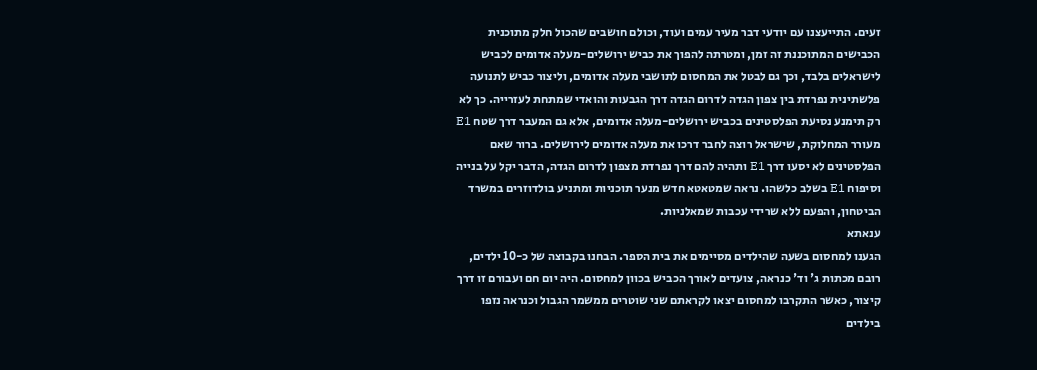זעים. התייעצנו עם יודעי דבר מעיר עמים ועוד, וכולם חושבים שהכול חלק מתוכנית הכבישים המתוכננת זה זמן, ומטרתה להפוך את כביש ירושלים-מעלה אדומים לכביש לישראלים בלבד, וכך גם לבטל את המחסום לתושבי מעלה אדומים, וליצור כביש לתנועה פלשתינית נפרדת בין צפון הגדה לדרום הגדה דרך הגבעות והואדי שמתחת לעזרייה. כך לא רק תימנע נסיעת הפלסטינים בכביש ירושלים-מעלה אדומים, אלא גם המעבר דרך שטח E1 מעורר המחלוקת, שישראל רוצה לחבר דרכו את מעלה אדומים לירושלים. ברור שאם הפלסטינים לא יסעו דרך E1 ותהיה להם דרך נפרדת מצפון לדרום הגדה, הדבר יקל על בנייה וסיפוח E1 בשלב כלשהו. נראה שמטאטא חדש מנער תוכניות ומתניע בולדוזרים במשרד הביטחון, והפעם ללא שרידי עכבות שמאלניות.
ענאתא
הגענו למחסום בשעה שהילדים מסיימים את בית הספר. הבחנו בקבוצה של כ-10 ילדים, רובם מכתות ג' וד' כנראה, צועדים לאורך הכביש בכוון למחסום. היה יום חם ועבורם זו דרך קיצור, כאשר התקרבו למחסום יצאו לקראתם שני שוטרים ממשמר הגבול וכנראה נזפו בילדים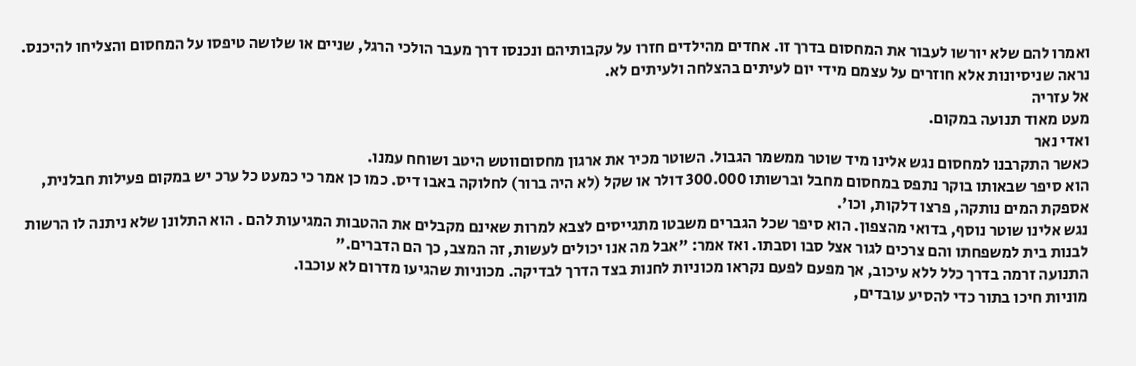ואמרו להם שלא יורשו לעבור את המחסום בדרך זו. אחדים מהילדים חזרו על עקבותיהם ונכנסו דרך מעבר הולכי הרגל, שניים או שלושה טיפסו על המחסום והצליחו להיכנס. נראה שניסיונות אלא חוזרים על עצמם מידי יום לעיתים בהצלחה ולעיתים לא.
אל עזריה
מעט מאוד תנועה במקום.
ואדי נאר
כאשר התקרבנו למחסום נגש אלינו מיד שוטר ממשמר הגבול. השוטר מכיר את ארגון מחסוםווטש היטב ושוחח עמנו.
הוא סיפר שבאותו בוקר נתפס במחסום מחבל וברשותו 300.000 דולר או שקל (לא היה ברור) לחלוקה באבו דיס. כמו כן אמר כי כמעט כל ערכ יש במקום פעילות חבלנית, אספקת המים נותקה, פרצו דלקות, וכו'.
נגש אלינו שוטר נוסף, בדואי מהצפון. הוא סיפר שכל הגברים משבטו מתגייסים לצבא למרות שאינם מקבלים את ההטבות המגיעות להם . הוא התלונן שלא ניתנה לו הרשות לבנות בית למשפחתו והם צרכים לגור אצל סבו וסבתו. ואז אמר: "אבל מה אנו יכולים לעשות, זה המצב, כך הם הדברים."
התנועה זרמה בדרך כלל ללא עיכוב, אך מפעם לפעם נקראו מכוניות לחנות בצד הדרך לבדיקה. מכוניות שהגיעו מדרום לא עוכבו.
מוניות חיכו בתור כדי להסיע עובדים,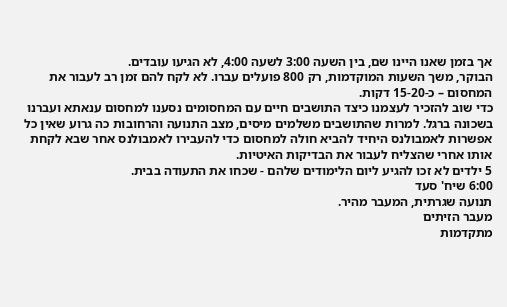אך בזמן שאנו היינו שם, בין השעה 3:00 לשעה 4:00, לא הגיעו עובדים.
הבוקר, משך השעות המוקדמות, רק 800 פועלים עברו. לא לקח להם זמן רב לעבור את המחסום – כ-15-20 דקות.
כדי שוב להזכיר לעצמנו כיצד התושבים חיים עם המחסומים נסענו למחסום ענאתא ועברנו בשכונה ברגל. למרות שהתושבים משלמים מיסים, מצב התנועה והרחובות כה גרוע שאין כל אפשרות לאמבולנס היחיד להביא חולה למחסום כדי להעבירו לאמבולנס אחר שבא לקחת אותו אחרי שהצליח לעבור את הבדיקות האיטיות.
5 ילדים לא זכו להגיע ליום הלימודים שלהם - שכחו את התעודה בבית.
6:00 שיח' סעד
תנועה שגרתית, המעבר מהיר.
מעבר הזיתים
מתקדמות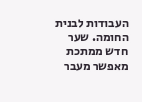העבודות לבנית החומה. שער חדש ממתכת מאפשר מעבר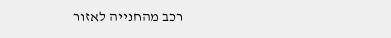רכב מהחנייה לאזור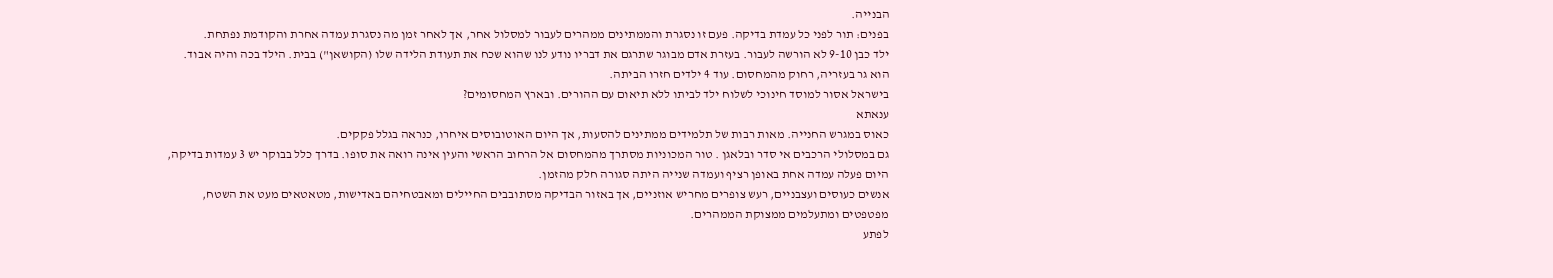הבנייה.
בפנים: תור לפני כל עמדת בדיקה. פעם זו נסגרת והממתינים ממהרים לעבור למסלול אחר, אך לאחר זמן מה נסגרת עמדה אחרת והקודמת נפתחת.
ילד כבן 9-10 לא הורשה לעבור. בעזרת אדם מבוגר שתרגם את דבריו נודע לנו שהוא שכח את תעודת הלידה שלו (הקושאן") בבית. הילד בכה והיה אבוד. הוא גר בעזריה, רחוק מהמחסום. עוד 4 ילדים חזרו הביתה.
בישראל אסור למוסד חינוכי לשלוח ילד לביתו ללא תיאום עם ההורים. ובארץ המחסומים?
ענאתא
כאוס במגרש החנייה. מאות רבות של תלמידים ממתינים להסעות, אך היום האוטובוסים איחרו, כנראה בגלל פקקים.
גם במסלולי הרכבים אי סדר ובלאגן . טור המכוניות מסתרך מהמחסום אל הרחוב הראשי והעין אינה רואה את סופו. בדרך כלל בבוקר יש 3 עמדות בדיקה, היום פעלה עמדה אחת באופן רציף ועמדה שנייה היתה סגורה חלק מהזמן.
אנשים כעוסים ועצבניים, רעש צופרים מחריש אוזניים, אך באזור הבדיקה מסתובבים החיילים ומאבטחיהם באדישות, מטאטאים מעט את השטח, מפטפטים ומתעלמים ממצוקת הממהרים.
לפתע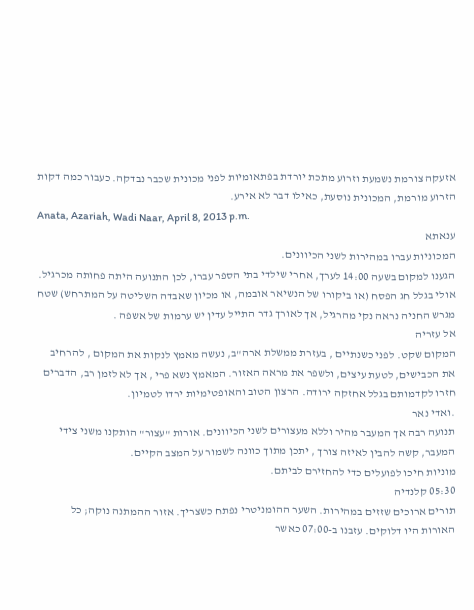אזעקה צורמת נשמעת וזרוע מתכת יורדת בפתאומיות לפני מכונית שכבר נבדקה. כעבור כמה דקות הזרוע מורמת, המכונית נוסעת, כאילו דבר לא אירע.
Anata, Azariah, Wadi Naar, April 8, 2013 p.m.
ענאתא
המכוניות עברו במהירות לשני הכיוונים.
הגענו למקום בשעה 14:00 לערך, אחרי שילדי בתי הספר עברו, לכן התנועה היתה פחותה מכרגיל. אולי בגלל חג הפסח (או ביקורו של הנשיאר אובמה, או מכיון שאבדה השליטה על המתרחש) שטח מגרש החניה נראה נקי מהרגיל, אך לאורך גדר התייל עדין יש ערמות של אשפה .
אל עזריה
המקום שקט. לפני כשנתיים , בעזרת ממשלת ארה"ב, נעשה מאמץ לנקות את המקום , להרחיב את הכבישים, לטעת עיצים, ולשפר את מראה האזור. המאמץ נשא פרי , אך לא לזמן רב, הדברים חזרו לקדמותם בגלל אחזקה ירודה. הרצון הטוב והאופטימיות ירדו לטמיון.
.ואדי נאר
תנועה רבה אך המעבר מהיר וללא מעצורים לשני הכיוונים. אורות "עצור" הותקנו משני צידי המעבר, קשה להבין לאיזה צורך , יתכן מתוך כוונה לשמור על המצב הקיים.
מוניות חיכו לפועלים כדי להחזירם לביתם.
05:30 קלנדיה
תורים ארוכים שזזים במהירות. השער ההומניטרי נפתח כשצריך. אזור ההמתנה נוקה; כל האורות היו דלוקים. עזבנו ב-07:00 כאשר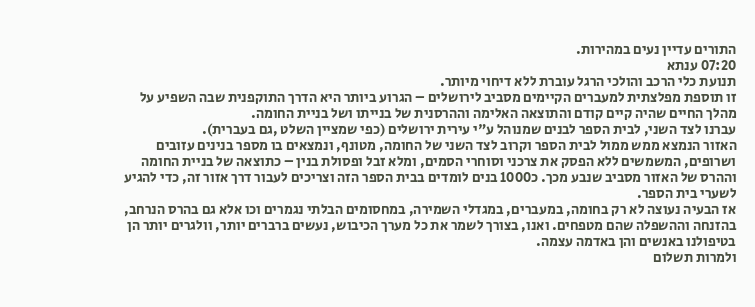התורים עדיין נעים במהירות.
07:20 ענתא
תנועת כלי הרכב והולכי הרגל עוברת ללא דיחוי מיותר.
זו תוספת מפלצתית למעברים הקיימים מסביב לירושלים – הגרוע ביותר היא הדרך התוקפנית שבה השפיע על מהלך החיים שהיה קיים קודם והתוצאה האלימה וההרסנית של בנייתו ושל בניית החומה.
עברנו לצד השני, לבית הספר לבנים שמנוהל ע"י עירית ירושלים (כפי שמציין השלט ,גם בעברית).
האזור הנמצא ממש ממול לבית הספר וקרוב לצד השני של החומה, מטונף, ונמצאים בו מספר בנינים עזובים ושרופים, המשמשים ללא הפסק את צרכני וסוחרי הסמים, ומלא זבל ופסולת בנין – כתוצאה של בניית החומה וההרס של האזור מסביב שנבע מכך. כ1000 בנים לומדים בבית הספר הזה וצריכים לעבור דרך אזור זה, כדי להגיע לשערי בית הספר.
אז הבעיה נעוצה לא רק בחומה, במעברים, במגדלי השמירה, במחסומים הבלתי נגמרים וכו אלא גם בהרס הנרחב, בהזנחה וההשפלה שהם מטפחים. ואנו, בצורך לשמר את כל מערך הכיבוש, נעשים ברברים יותר, וולגרים יותר הן בטיפולנו באנשים והן באדמה עצמה.
ולמרות תשלום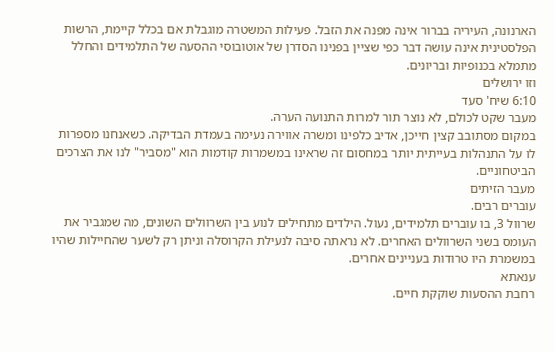הארנונה, העיריה בברור אינה מפנה את הזבל. פעילות המשטרה מוגבלת אם בכלל קיימת, הרשות הפלסטינית אינה עושה דבר כפי שציין בפנינו הסדרן של אוטובוסי ההסעה של התלמידים והחלל מתמלא בכנופיות ובריונים.
וזו ירושלים
6:10 שיח' סעד
מעבר שקט לכולם, לא נוצר תור למרות התנועה הערה.
במקום מסתובב קצין חייכן, אדיב כלפינו ומשרה אווירה נעימה בעמדת הבדיקה. כשאנחנו מספרות לו על התנהלות בעייתית יותר במחסום זה שראינו במשמרות קודמות הוא "מסביר" לנו את הצרכים הביטחוניים.
מעבר הזיתים
עוברים רבים.
שרוול 3, בו עוברים תלמידים, נעול. הילדים מתחילים לנוע בין השרוולים השונים, מה שמגביר את העומס בשני השרוולים האחרים. לא נראתה סיבה לנעילת הקרוסלה וניתן רק לשער שהחיילות שהיו במשמרת היו טרודות בעניינים אחרים.
ענאתא
רחבת ההסעות שוקקת חיים.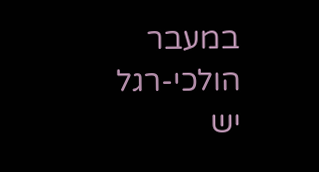במעבר הולכי-רגל יש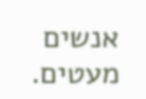אנשים מעטים.